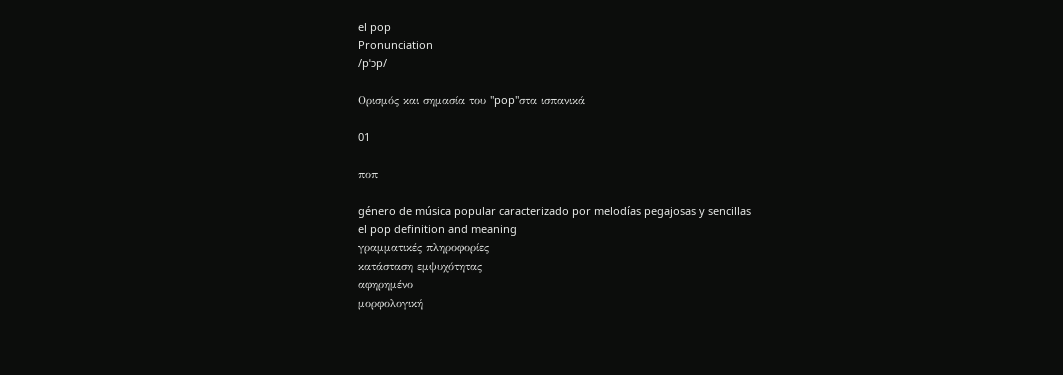el pop
Pronunciation
/pˈɔp/

Ορισμός και σημασία του "pop"στα ισπανικά

01

ποπ

género de música popular caracterizado por melodías pegajosas y sencillas
el pop definition and meaning
γραμματικές πληροφορίες
κατάσταση εμψυχότητας
αφηρημένο
μορφολογική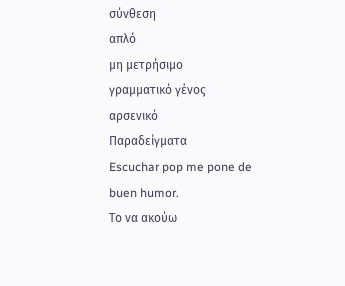σύνθεση
απλό
μη μετρήσιμο
γραμματικό γένος
αρσενικό
Παραδείγματα
Escuchar pop me pone de buen humor.
Το να ακούω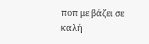ποπ με βάζει σε καλή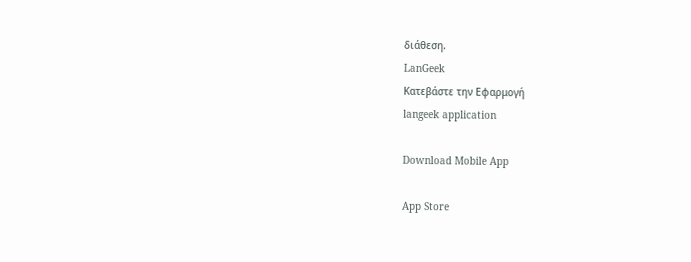διάθεση.
LanGeek
Κατεβάστε την Εφαρμογή
langeek application

Download Mobile App

App Store